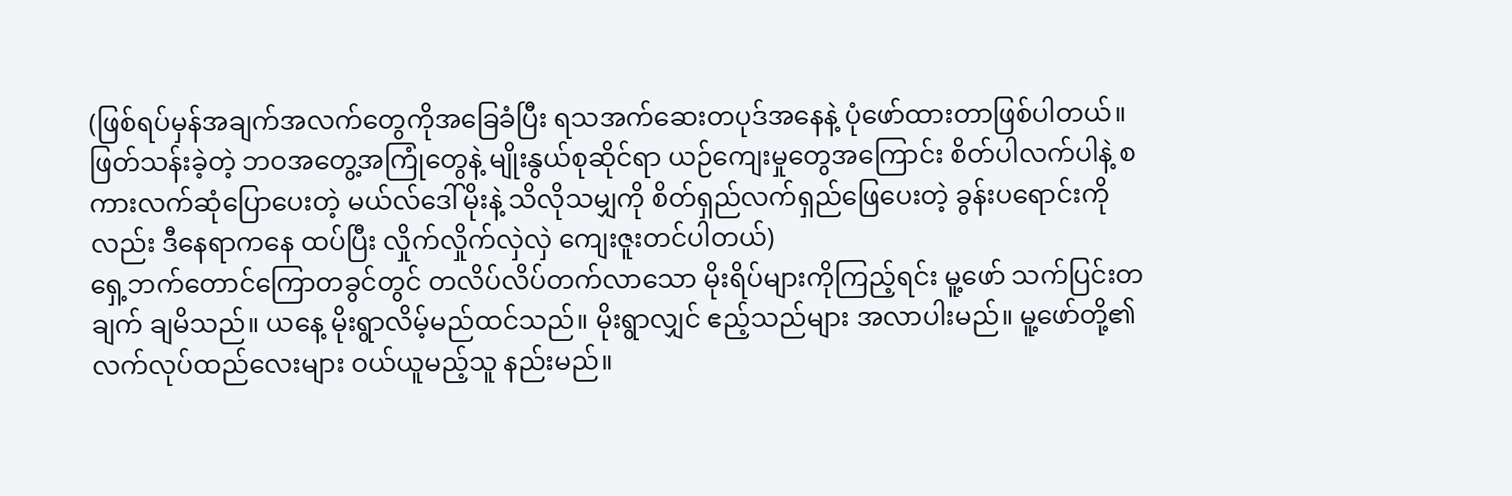(ဖြစ်ရပ်မှန်အချက်အလက်တွေကိုအခြေခံပြီး ရသအက်ဆေးတပုဒ်အနေနဲ့ ပုံဖော်ထားတာဖြစ်ပါတယ်။ ဖြတ်သန်းခဲ့တဲ့ ဘဝအတွေ့အကြုံတွေနဲ့ မျိုးနွယ်စုဆိုင်ရာ ယဉ်ကျေးမှုတွေအကြောင်း စိတ်ပါလက်ပါနဲ့ စကားလက်ဆုံပြောပေးတဲ့ မယ်လ်ဒေါ်မိုးနဲ့ သိလိုသမျှကို စိတ်ရှည်လက်ရှည်ဖြေပေးတဲ့ ခွန်းပရောင်းကိုလည်း ဒီနေရာကနေ ထပ်ပြီး လှိုက်လှိုက်လှဲလှဲ ကျေးဇူးတင်ပါတယ်)
ရှေ့ဘက်တောင်ကြောတခွင်တွင် တလိပ်လိပ်တက်လာသော မိုးရိပ်များကိုကြည့်ရင်း မူ့ဖော် သက်ပြင်းတချက် ချမိသည်။ ယနေ့ မိုးရွာလိမ့်မည်ထင်သည်။ မိုးရွာလျှင် ဧည့်သည်များ အလာပါးမည်။ မူ့ဖော်တို့၏ လက်လုပ်ထည်လေးများ ဝယ်ယူမည့်သူ နည်းမည်။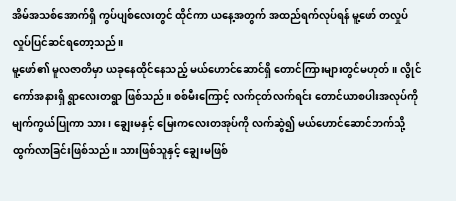အိမ်အသစ်အောက်ရှိ ကွပ်ပျစ်လေးတွင် ထိုင်ကာ ယနေ့အတွက် အထည်ရက်လုပ်ရန် မူ့ဖော် တလှုပ်လှုပ်ပြင်ဆင်ရတော့သည်။
မူ့ဖော်၏ မူလဇာတိမှာ ယခုနေထိုင်နေသည့် မယ်ဟောင်ဆောင်ရှိ တောင်ကြားများတွင်မဟုတ်။ လွိုင်ကော်အနားရှိ ရွာလေးတရွာ ဖြစ်သည်။ စစ်မီးကြောင့် လက်ငုတ်လက်ရင်း တောင်ယာစပါးအလုပ်ကို မျက်ကွယ်ပြုကာ သား၊ ချွေးမနှင့် မြေးကလေးတအုပ်ကို လက်ဆွဲ၍ မယ်ဟောင်ဆောင်ဘက်သို့ ထွက်လာခြင်းဖြစ်သည်။ သားဖြစ်သူနှင့် ချွေးမဖြစ်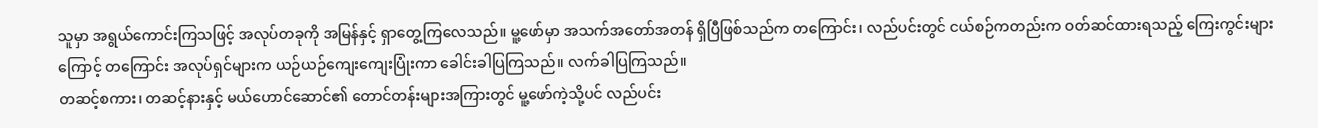သူမှာ အရွယ်ကောင်းကြသဖြင့် အလုပ်တခုကို အမြန်နှင့် ရှာတွေ့ကြလေသည်။ မူ့ဖော်မှာ အသက်အတော်အတန် ရှိပြီဖြစ်သည်က တကြောင်း၊ လည်ပင်းတွင် ငယ်စဉ်ကတည်းက ဝတ်ဆင်ထားရသည့် ကြေးကွင်းများကြောင့် တကြောင်း အလုပ်ရှင်များက ယဉ်ယဉ်ကျေးကျေးပြုံးကာ ခေါင်းခါပြကြသည်။ လက်ခါပြကြသည်။
တဆင့်စကား၊ တဆင့်နားနှင့် မယ်ဟောင်ဆောင်၏ တောင်တန်းများအကြားတွင် မူ့ဖော်ကဲ့သို့ပင် လည်ပင်း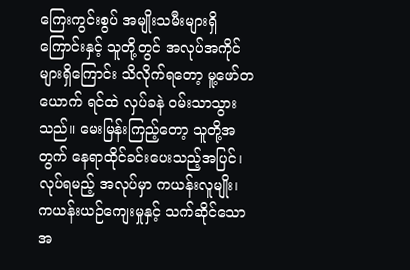ကြေးကွင်းစွပ် အမျိုးသမီးများရှိကြောင်းနှင့် သူတို့တွင် အလုပ်အကိုင်များရှိကြောင်း သိလိုက်ရတော့ မူ့ဖော်တယောက် ရင်ထဲ လှပ်ခနဲ ဝမ်းသာသွားသည်။ မေးမြန်းကြည့်တော့ သူတို့အတွက် နေရာထိုင်ခင်းပေးသည့်အပြင်၊ လုပ်ရမည့် အလုပ်မှာ ကယန်းလူမျိုး၊ ကယန်းယဉ်ကျေးမှုနှင့် သက်ဆိုင်သော အ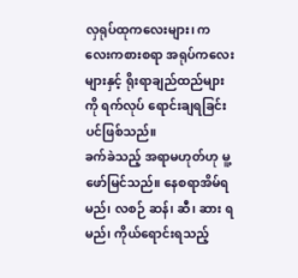လှရုပ်ထုကလေးများ၊ ကလေးကစားစရာ အရုပ်ကလေးများနှင့် ရိုးရာချည်ထည်များကို ရက်လုပ် ရောင်းချရခြင်းပင်ဖြစ်သည်။
ခက်ခဲသည့် အရာမဟုတ်ဟု မူ့ဖော်မြင်သည်။ နေစရာအိမ်ရမည်၊ လစဉ် ဆန်၊ ဆီ၊ ဆား ရမည်၊ ကိုယ်ရောင်းရသည့်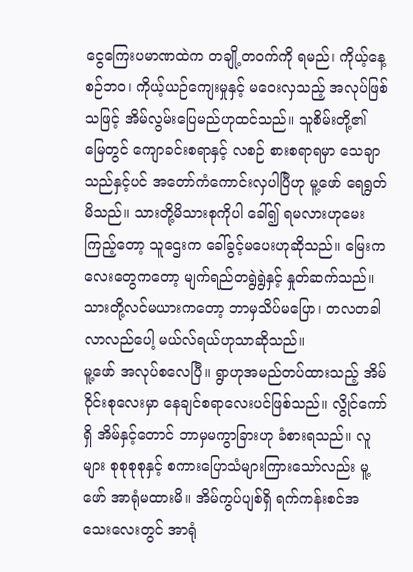ငွေကြေးပမာဏထဲက တချို့တဝက်ကို ရမည်၊ ကိုယ့်နေ့စဉ်ဘဝ၊ ကိုယ့်ယဉ်ကျေးမှုနှင့် မဝေးလှသည့် အလုပ်ဖြစ်သဖြင့် အိမ်လွမ်းပြေမည်ဟုထင်သည်။ သူစိမ်းတို့၏ မြေတွင် ကျောခင်းစရာနှင့် လစဉ် စားစရာရမှာ သေချာသည်နှင့်ပင် အတော်ကံကောင်းလှပါပြီဟု မူ့ဖော် ရေရွတ်မိသည်။ သားတို့မိသားစုကိုပါ ခေါ်၍ ရမလားဟုမေးကြည့်တော့ သူဌေးက ခေါ်ခွင့်မပေးဟုဆိုသည်။ မြေးကလေးတွေကတော့ မျက်ရည်တရွဲရွဲနှင့် နှုတ်ဆက်သည်။ သားတို့လင်မယားကတော့ ဘာမှသိပ်မပြော၊ တလတခါ လာလည်ပေါ့ မယ်လ်ရယ်ဟုသာဆိုသည်။
မူ့ဖော် အလုပ်စလေပြီ။ ရွာဟုအမည်တပ်ထားသည့် အိမ်ဝိုင်းစုလေးမှာ နေချင်စရာလေးပင်ဖြစ်သည်။ လွိုင်ကော်ရှိ အိမ်နှင့်တောင် ဘာမှမကွာခြားဟု ခံစားရသည်။ လူများ စုစုစုစုနှင့် စကားပြောသံများကြားသော်လည်း မူ့ဖော် အာရုံမထားမိ။ အိမ်ကွပ်ပျစ်ရှိ ရက်ကန်းစင်အသေးလေးတွင် အာရုံ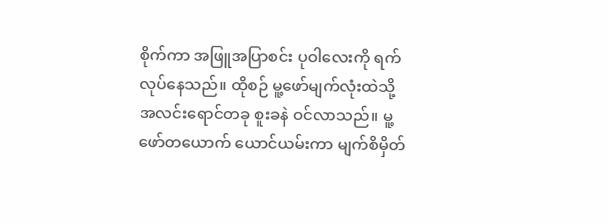စိုက်ကာ အဖြူအပြာစင်း ပုဝါလေးကို ရက်လုပ်နေသည်။ ထိုစဉ် မူ့ဖော်မျက်လုံးထဲသို့ အလင်းရောင်တခု စူးခနဲ ဝင်လာသည်။ မူ့ဖော်တယောက် ယောင်ယမ်းကာ မျက်စိမှိတ်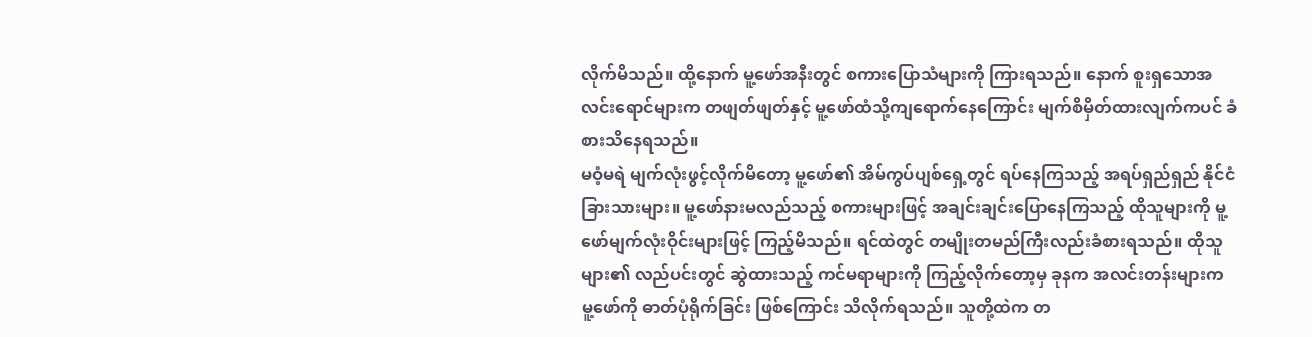လိုက်မိသည်။ ထို့နောက် မူ့ဖော်အနီးတွင် စကားပြောသံများကို ကြားရသည်။ နောက် စူးရှသောအလင်းရောင်များက တဖျတ်ဖျတ်နှင့် မူ့ဖော်ထံသို့ကျရောက်နေကြောင်း မျက်စိမှိတ်ထားလျက်ကပင် ခံစားသိနေရသည်။
မဝံ့မရဲ မျက်လုံးဖွင့်လိုက်မိတော့ မူ့ဖော်၏ အိမ်ကွပ်ပျစ်ရှေ့တွင် ရပ်နေကြသည့် အရပ်ရှည်ရှည် နိုင်ငံခြားသားများ။ မူ့ဖော်နားမလည်သည့် စကားများဖြင့် အချင်းချင်းပြောနေကြသည့် ထိုသူများကို မူ့ဖော်မျက်လုံးဝိုင်းများဖြင့် ကြည့်မိသည်။ ရင်ထဲတွင် တမျိုးတမည်ကြီးလည်းခံစားရသည်။ ထိုသူများ၏ လည်ပင်းတွင် ဆွဲထားသည့် ကင်မရာများကို ကြည့်လိုက်တော့မှ ခုနက အလင်းတန်းများက မူ့ဖော်ကို ဓာတ်ပုံရိုက်ခြင်း ဖြစ်ကြောင်း သိလိုက်ရသည်။ သူတို့ထဲက တ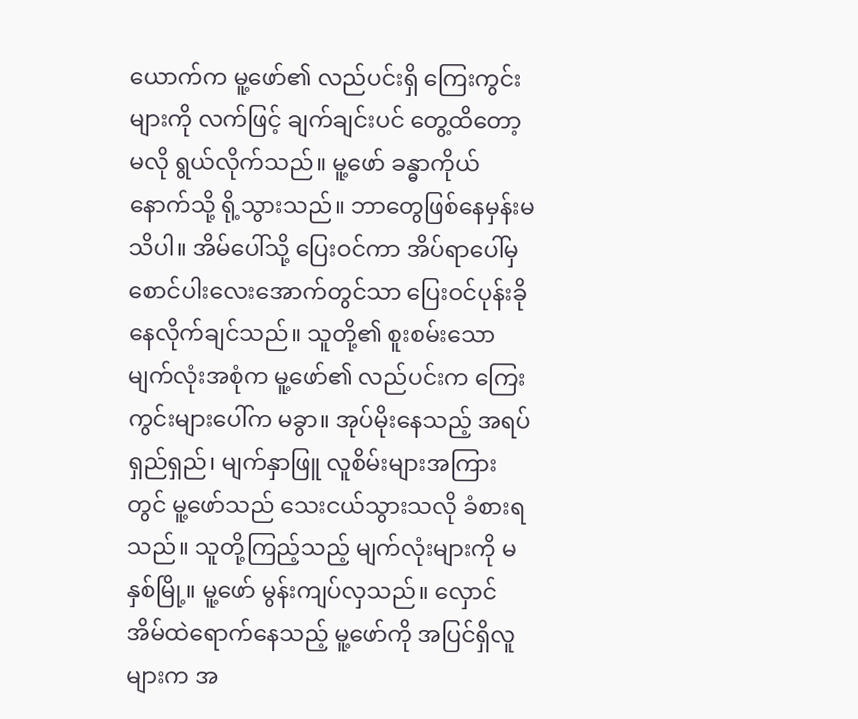ယောက်က မူ့ဖော်၏ လည်ပင်းရှိ ကြေးကွင်းများကို လက်ဖြင့် ချက်ချင်းပင် တွေ့ထိတော့မလို ရွယ်လိုက်သည်။ မူ့ဖော် ခန္ဓာကိုယ် နောက်သို့ ရို့သွားသည်။ ဘာတွေဖြစ်နေမှန်းမသိပါ။ အိမ်ပေါ်သို့ ပြေးဝင်ကာ အိပ်ရာပေါ်မှ စောင်ပါးလေးအောက်တွင်သာ ပြေးဝင်ပုန်းခိုနေလိုက်ချင်သည်။ သူတို့၏ စူးစမ်းသော မျက်လုံးအစုံက မူ့ဖော်၏ လည်ပင်းက ကြေးကွင်းများပေါ်က မခွာ။ အုပ်မိုးနေသည့် အရပ်ရှည်ရှည်၊ မျက်နှာဖြူ လူစိမ်းများအကြားတွင် မူ့ဖော်သည် သေးငယ်သွားသလို ခံစားရသည်။ သူတို့ကြည့်သည့် မျက်လုံးများကို မနှစ်မြို့။ မူ့ဖော် မွန်းကျပ်လှသည်။ လှောင်အိမ်ထဲရောက်နေသည့် မူ့ဖော်ကို အပြင်ရှိလူများက အ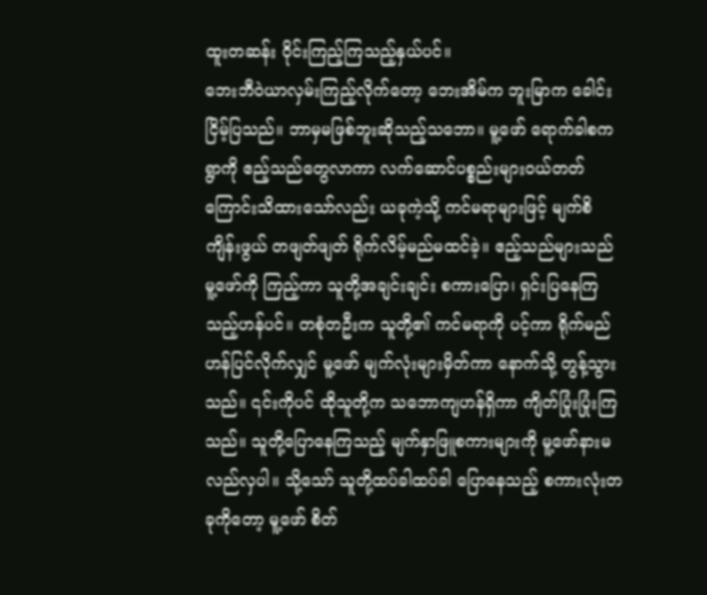ထူးတဆန်း ဝိုင်းကြည့်ကြသည့်နှယ်ပင်။
ဘေးဘီဝဲယာလှမ်းကြည့်လိုက်တော့ ဘေးအိမ်က ဘူးမြာက ခေါင်းငြိမ့်ပြသည်။ ဘာမှမဖြစ်ဘူးဆိုသည့်သဘော။ မူ့ဖော် ရောက်ခါစက ရွာကို ဧည့်သည်တွေလာကာ လက်ဆောင်ပစ္စည်းများဝယ်တတ်ကြောင်းသိထားသော်လည်း ယခုကဲ့သို့ ကင်မရာများဖြင့် မျက်စိကျိန်းဖွယ် တဖျတ်ဖျတ် ရိုက်လိမ့်မည်မထင်ခဲ့။ ဧည့်သည်များသည် မူ့ဖော်ကို ကြည့်ကာ သူတို့အချင်းချင်း စကားပြော၊ ရှင်းပြနေကြသည့်ဟန်ပင်။ တစုံတဦးက သူတို့၏ ကင်မရာကို ပင့်ကာ ရိုက်မည်ဟန်ပြင်လိုက်လျှင် မူ့ဖော် မျက်လုံးများမှိတ်ကာ နောက်သို့ တွန့်သွားသည်။ ၎င်းကိုပင် ထိုသူတို့က သဘောကျဟန်ရှိကာ ကျိတ်ပြုံးပြုံးကြသည်။ သူတို့ပြောနေကြသည့် မျက်နှာဖြူစကားများကို မူ့ဖော်နားမလည်လှပါ။ သို့သော် သူတို့ထပ်ခါထပ်ခါ ပြောနေသည့် စကားလုံးတခုကိုတော့ မူ့ဖော် စိတ်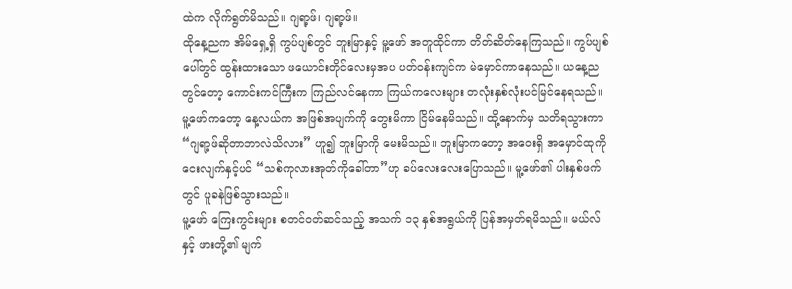ထဲက လိုက်ရွတ်မိသည်။ ဂျရာ့ဖ်၊ ဂျရာ့ဖ်။
ထိုနေ့ညက အိမ်ရှေ့ရှိ ကွပ်ပျစ်တွင် ဘူးမြာနှင့် မူ့ဖော် အတူထိုင်ကာ တိတ်ဆိတ်နေကြသည်။ ကွပ်ပျစ်ပေါ်တွင် ထွန်းထားသော ဖယောင်းတိုင်လေးမှအပ ပတ်ဝန်းကျင်က မဲမှောင်ကာနေသည်။ ယနေ့ညတွင်တော့ ကောင်းကင်ကြီးက ကြည်လင်နေကာ ကြယ်ကလေးများ တလုံးနှစ်လုံးပင်မြင်နေရသည်။ မူ့ဖော်ကတော့ နေ့လယ်က အဖြစ်အပျက်ကို တွေးမိကာ ငြိမ်နေမိသည်။ ထို့နောက်မှ သတိရသွားကာ “ဂျရာ့ဖ်ဆိုတာဘာလဲသိလား” ဟူ၍ ဘူးမြာကို မေးမိသည်။ ဘူးမြာကတော့ အဝေးရှိ အမှောင်ထုကို ငေးလျက်နှင့်ပင် “သစ်ကုလားအုတ်ကိုခေါ်တာ”ဟု ခပ်လေးလေးပြောသည်။ မူ့ဖော်၏ ပါးနှစ်ဖက်တွင် ပူခနဲဖြစ်သွားသည်။
မူ့ဖော် ကြေးကွင်းများ စတင်ဝတ်ဆင်သည့် အသက် ၁၃ နှစ်အရွယ်ကို ပြန်အမှတ်ရမိသည်။ မယ်လ်နှင့် ဖားတို့၏ မျက်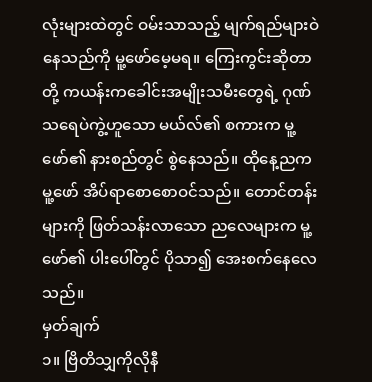လုံးများထဲတွင် ဝမ်းသာသည့် မျက်ရည်များဝဲနေသည်ကို မူ့ဖော်မေ့မရ။ ကြေးကွင်းဆိုတာ တို့ ကယန်းကခေါင်းအမျိုးသမီးတွေရဲ့ ဂုဏ်သရေပဲကွဲ့ဟူသော မယ်လ်၏ စကားက မူ့ဖော်၏ နားစည်တွင် စွဲနေသည်။ ထိုနေ့ညက မူ့ဖော် အိပ်ရာစောစောဝင်သည်။ တောင်တန်းများကို ဖြတ်သန်းလာသော ညလေများက မူ့ဖော်၏ ပါးပေါ်တွင် ပိုသာ၍ အေးစက်နေလေသည်။
မှတ်ချက်
၁။ ဗြိတိသျှကိုလိုနီ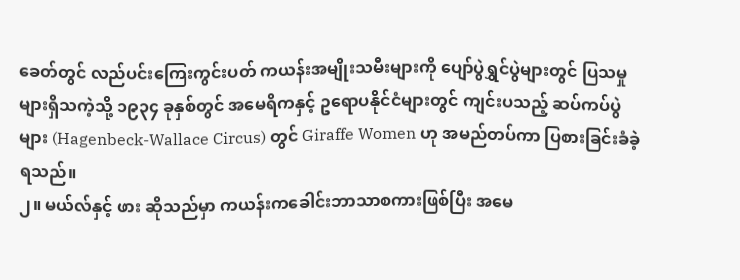ခေတ်တွင် လည်ပင်းကြေးကွင်းပတ် ကယန်းအမျိုးသမီးများကို ပျော်ပွဲရွှင်ပွဲများတွင် ပြသမှုများရှိသကဲ့သို့ ၁၉၃၄ ခုနှစ်တွင် အမေရိကနှင့် ဥရောပနိုင်ငံများတွင် ကျင်းပသည့် ဆပ်ကပ်ပွဲများ (Hagenbeck-Wallace Circus) တွင် Giraffe Women ဟု အမည်တပ်ကာ ပြစားခြင်းခံခဲ့ရသည်။
၂။ မယ်လ်နှင့် ဖား ဆိုသည်မှာ ကယန်းကခေါင်းဘာသာစကားဖြစ်ပြီး အမေ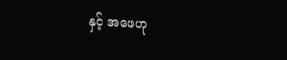နှင့် အဖေဟု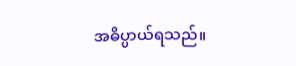အဓိပ္ပာယ်ရသည်။